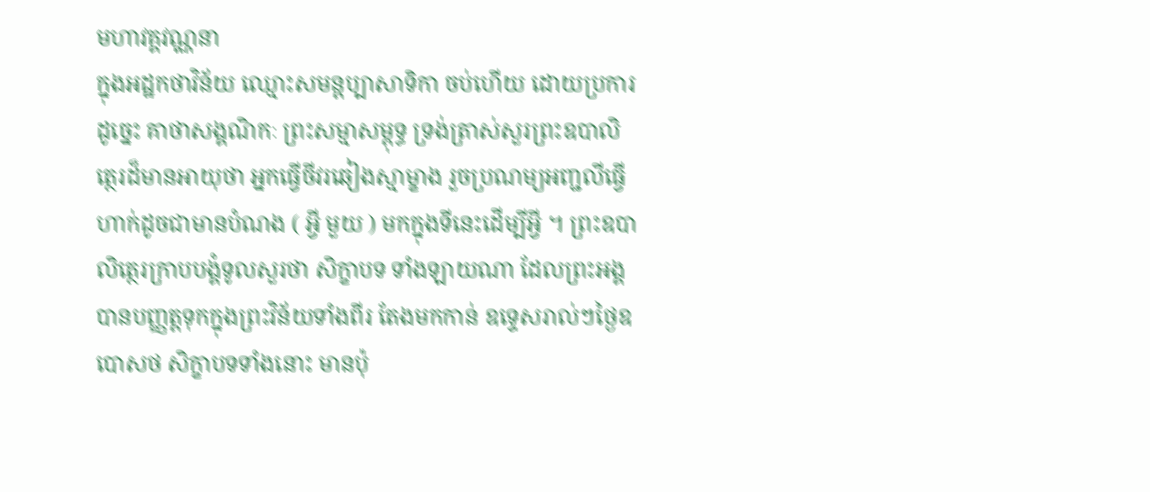មហាវគ្គវណ្ណនា
ក្នុងអដ្ឋកថាវិន័យ ឈ្មោះសមន្តប្បាសាទិកា ចប់ហើយ ដោយប្រការដូច្នេះ គាថាសង្គណិកៈ ព្រះសម្មាសម្ពុទ្ធ ទ្រង់ត្រាស់សួរព្រះឧបាលិត្ថេរដ៏មានអាយុថា អ្នកធ្វើចីវរឆៀងស្មាម្ខាង រួចប្រណម្យអញ្ជលីធ្វើហាក់ដូចជាមានបំណង ( អ្វី មួយ ) មកក្នុងទីនេះដើម្បីអ្វី ។ ព្រះឧបាលិត្ថេរក្រាបបង្គំទូលសួរថា សិក្ខាបទ ទាំងឡាយណា ដែលព្រះអង្គបានបញ្ញត្តទុកក្នុងព្រះវិន័យទាំងពីរ តែងមកកាន់ ឧទ្ទេសរាល់ៗថ្ងៃឧបោសថ សិក្ខាបទទាំងនោះ មានប៉ុ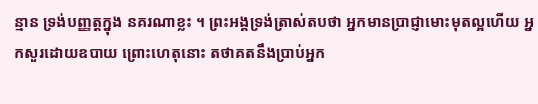ន្មាន ទ្រង់បញ្ញត្តក្នុង នគរណាខ្លះ ។ ព្រះអង្គទ្រង់ត្រាស់តបថា អ្នកមានប្រាជ្ញាមោះមុតល្អហើយ អ្នកសួរដោយឧបាយ ព្រោះហេតុនោះ តថាគតនឹងប្រាប់អ្នក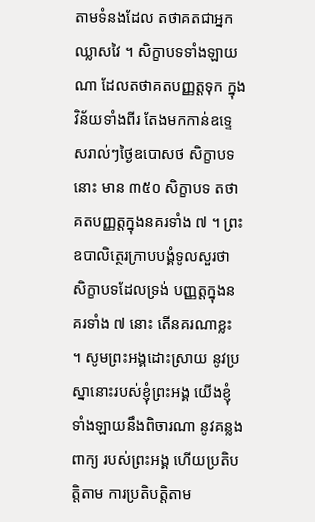តាមទំនងដែល តថាគតជាអ្នកឈ្លាសវៃ ។ សិក្ខាបទទាំងឡាយណា ដែលតថាគតបញ្ញត្តទុក ក្នុងវិន័យទាំងពីរ តែងមកកាន់ឧទ្ទេសរាល់ៗថ្ងៃឧបោសថ សិក្ខាបទនោះ មាន ៣៥០ សិក្ខាបទ តថាគតបញ្ញត្តក្នុងនគរទាំង ៧ ។ ព្រះឧបាលិត្ថេរក្រាបបង្គំទូលសួរថា សិក្ខាបទដែលទ្រង់ បញ្ញត្តក្នុងនគរទាំង ៧ នោះ តើនគរណាខ្លះ ។ សូមព្រះអង្គដោះស្រាយ នូវប្រស្នានោះរបស់ខ្ញុំព្រះអង្គ យើងខ្ញុំទាំងឡាយនឹងពិចារណា នូវគន្លងពាក្យ របស់ព្រះអង្គ ហើយប្រតិបត្តិតាម ការប្រតិបត្តិតាម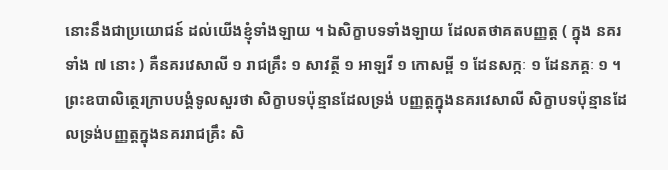នោះនឹងជាប្រយោជន៍ ដល់យើងខ្ញុំទាំងឡាយ ។ ឯសិក្ខាបទទាំងឡាយ ដែលតថាគតបញ្ញត្ត ( ក្នុង នគរទាំង ៧ នោះ ) គឺនគរវេសាលី ១ រាជគ្រឹះ ១ សាវត្ថី ១ អាឡវី ១ កោសម្ពី ១ ដែនសក្កៈ ១ ដែនភគ្គៈ ១ ។ ព្រះឧបាលិត្ថេរក្រាបបង្គំទូលសួរថា សិក្ខាបទប៉ុន្មានដែលទ្រង់ បញ្ញត្តក្នុងនគរវេសាលី សិក្ខាបទប៉ុន្មានដែលទ្រង់បញ្ញត្តក្នុងនគររាជគ្រឹះ សិ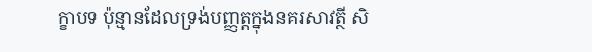ក្ខាបទ ប៉ុន្មានដែលទ្រង់បញ្ញត្តក្នុងនគរសាវត្ថី សិ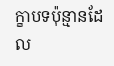ក្ខាបទប៉ុន្មានដែល